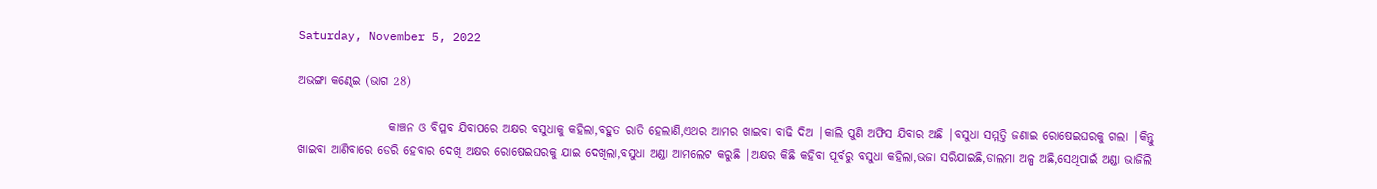Saturday, November 5, 2022

ଅଭଙ୍ଗା କଣ୍ଢେଇ (ଭାଗ 28)

                   କାଞ୍ଚନ ଓ ବିପ୍ଳବ ଯିବାପରେ ଅକ୍ଷର ବସୁଧାକୁ କହିଲା,ବହୁତ ରାତି ହେଲାଣି,ଏଥର ଆମର ଖାଇବା ବାଢି ଦିଅ |କାଲି ପୁଣି ଅଫିସ ଯିବାର ଅଛି |ବସୁଧା ସମ୍ମତ୍ତି ଜଣାଇ ରୋଷେଇଘରକୁ ଗଲା |କିନ୍ତୁ ଖାଇବା ଆଣିବାରେ ଡେରି ହେବାର ଦେଖି ଅକ୍ଷର ରୋଷେଇଘରକୁ ଯାଇ ଦେଖିଲା,ବସୁଧା ଅଣ୍ଡା ଆମଲେଟ କରୁଛି |ଅକ୍ଷର କିଛି କହିବା ପୂର୍ବରୁ ବସୁଧା କହିଲା,ଭଜା ସରିଯାଇଛି,ଡାଲମା ଅଳ୍ପ ଅଛି,ସେଥିପାଇଁ ଅଣ୍ଡା ଭାଜିଲି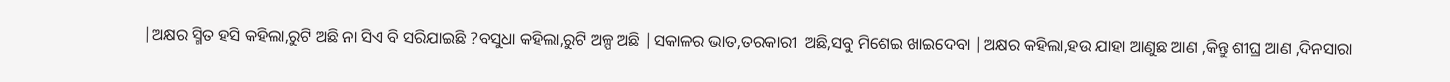|ଅକ୍ଷର ସ୍ମିତ ହସି କହିଲା,ରୁଟି ଅଛି ନା ସିଏ ବି ସରିଯାଇଛି ?ବସୁଧା କହିଲା,ରୁଟି ଅଳ୍ପ ଅଛି |ସକାଳର ଭାତ,ତରକାରୀ  ଅଛି,ସବୁ ମିଶେଇ ଖାଇଦେବା |ଅକ୍ଷର କହିଲା,ହଉ ଯାହା ଆଣୁଛ ଆଣ ,କିନ୍ତୁ ଶୀଘ୍ର ଆଣ ,ଦିନସାରା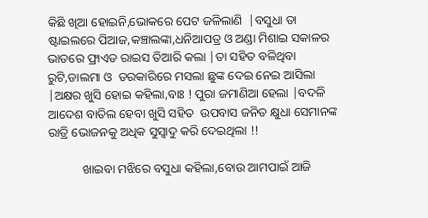କିଛି ଖିଆ ହୋଇନି,ଭୋକରେ ପେଟ ଜଳିଲାଣି  |ବସୁଧା ତା ଷ୍ଟାଇଲରେ ପିଆଜ,କଞ୍ଚାଲଙ୍କା,ଧନିଆପତ୍ର ଓ ଅଣ୍ଡା ମିଶାଇ ସକାଳର ଭାତରେ ଫ୍ରାଏଡ ରାଇସ ତିଆରି କଲା |ତା ସହିତ ବଳିଥିବା ରୁଟି,ଡାଲମା ଓ  ତରକାରିରେ ମସଲା ଛୁଙ୍କ ଦେଇ ନେଇ ଆସିଲା |ଅକ୍ଷର ଖୁସି ହୋଇ କହିଲା,ବାଃ ! ପୁରା ଜମାଣିଆ ହେଲା |ବଦଳି ଆଦେଶ ବାତିଲ ହେବା ଖୁସି ସହିତ  ଉପବାସ ଜନିତ କ୍ଷୁଧା ସେମାନଙ୍କ ରାତ୍ରି ଭୋଜନକୁ ଅଧିକ ସୁସ୍ୱାଦୁ କରି ଦେଇଥିଲା !!

           ଖାଇବା ମଝିରେ ବସୁଧା କହିଲା,ବୋଉ ଆମପାଇଁ ଆଜି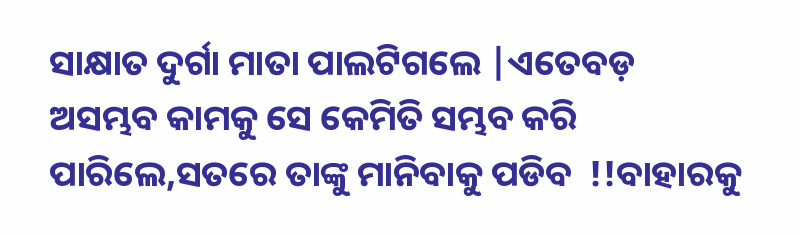ସାକ୍ଷାତ ଦୁର୍ଗା ମାତା ପାଲଟିଗଲେ |ଏତେବଡ଼  ଅସମ୍ଭବ କାମକୁ ସେ କେମିତି ସମ୍ଭବ କରି ପାରିଲେ,ସତରେ ତାଙ୍କୁ ମାନିବାକୁ ପଡିବ  !!ବାହାରକୁ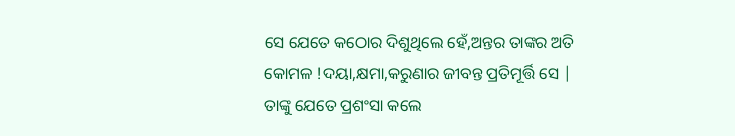ସେ ଯେତେ କଠୋର ଦିଶୁଥିଲେ ହେଁ,ଅନ୍ତର ତାଙ୍କର ଅତି କୋମଳ !ଦୟା,କ୍ଷମା,କରୁଣାର ଜୀବନ୍ତ ପ୍ରତିମୂର୍ତ୍ତି ସେ | ତାଙ୍କୁ ଯେତେ ପ୍ରଶଂସା କଲେ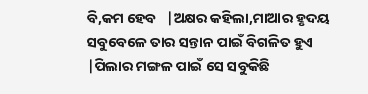ବି,କମ ହେବ   |ଅକ୍ଷର କହିଲା,ମାଆର ହୃଦୟ ସବୁବେଳେ ତାର ସନ୍ତାନ ପାଇଁ ବିଗଳିତ ହୁଏ  |ପିଲାର ମଙ୍ଗଳ ପାଇଁ ସେ ସବୁକିଛି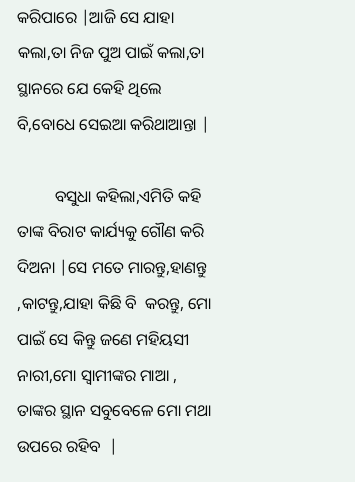କରିପାରେ |ଆଜି ସେ ଯାହା କଲା,ତା ନିଜ ପୁଅ ପାଇଁ କଲା,ତା ସ୍ଥାନରେ ଯେ କେହି ଥିଲେ ବି,ବୋଧେ ସେଇଆ କରିଥାଆନ୍ତା |

         ବସୁଧା କହିଲା,ଏମିତି କହି ତାଙ୍କ ବିରାଟ କାର୍ଯ୍ୟକୁ ଗୌଣ କରି ଦିଅନା |ସେ ମତେ ମାରନ୍ତୁ,ହାଣନ୍ତୁ ,କାଟନ୍ତୁ,ଯାହା କିଛି ବି  କରନ୍ତୁ, ମୋ ପାଇଁ ସେ କିନ୍ତୁ ଜଣେ ମହିୟସୀ ନାରୀ,ମୋ ସ୍ୱାମୀଙ୍କର ମାଆ , ତାଙ୍କର ସ୍ଥାନ ସବୁବେଳେ ମୋ ମଥା ଉପରେ ରହିବ  |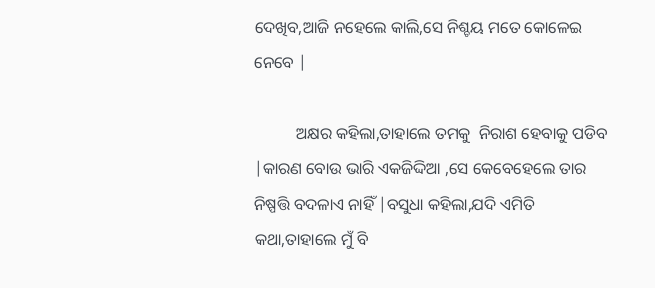ଦେଖିବ,ଆଜି ନହେଲେ କାଲି,ସେ ନିଶ୍ଚୟ ମତେ କୋଳେଇ ନେବେ |

          ଅକ୍ଷର କହିଲା,ତାହାଲେ ତମକୁ  ନିରାଶ ହେବାକୁ ପଡିବ |କାରଣ ବୋଉ ଭାରି ଏକଜିଦ୍ଦିଆ ,ସେ କେବେହେଲେ ତାର ନିଷ୍ପତ୍ତି ବଦଳାଏ ନାହିଁ |ବସୁଧା କହିଲା,ଯଦି ଏମିତି କଥା,ତାହାଲେ ମୁଁ ବି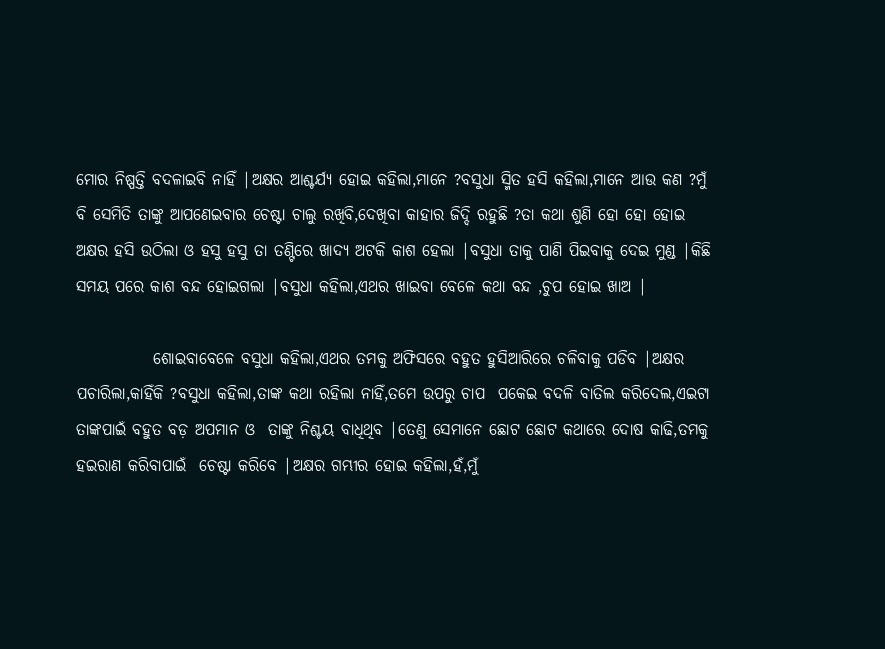ମୋର ନିଷ୍ପତ୍ତି ବଦଳାଇବି ନାହିଁ |ଅକ୍ଷର ଆଶ୍ଚର୍ଯ୍ୟ ହୋଇ କହିଲା,ମାନେ ?ବସୁଧା ସ୍ମିତ ହସି କହିଲା,ମାନେ ଆଉ କଣ ?ମୁଁ ବି ସେମିତି ତାଙ୍କୁ ଆପଣେଇବାର ଚେଷ୍ଟା ଚାଲୁ ରଖିବି,ଦେଖିବା କାହାର ଜିଦ୍ଦି ରହୁଛି ?ତା କଥା ଶୁଣି ହୋ ହୋ ହୋଇ ଅକ୍ଷର ହସି ଉଠିଲା ଓ ହସୁ ହସୁ ତା ତଣ୍ଟିରେ ଖାଦ୍ୟ ଅଟକି କାଶ ହେଲା |ବସୁଧା ତାକୁ ପାଣି ପିଇବାକୁ ଦେଇ ମୁଣ୍ଡ |କିଛି ସମୟ ପରେ କାଶ ବନ୍ଦ ହୋଇଗଲା |ବସୁଧା କହିଲା,ଏଥର ଖାଇବା ବେଳେ କଥା ବନ୍ଦ ,ଚୁପ ହୋଇ ଖାଅ |

            ଶୋଇବାବେଳେ ବସୁଧା କହିଲା,ଏଥର ତମକୁ ଅଫିସରେ ବହୁତ ହୁସିଆରିରେ ଚଳିବାକୁ ପଡିବ |ଅକ୍ଷର ପଚାରିଲା,କାହିଁକି ?ବସୁଧା କହିଲା,ତାଙ୍କ କଥା ରହିଲା ନାହିଁ,ତମେ ଉପରୁ ଚାପ  ପକେଇ ବଦଳି ବାତିଲ କରିଦେଲ,ଏଇଟା ତାଙ୍କପାଇଁ ବହୁତ ବଡ଼ ଅପମାନ ଓ  ତାଙ୍କୁ ନିଶ୍ଚୟ ବାଧିଥିବ |ତେଣୁ ସେମାନେ ଛୋଟ ଛୋଟ କଥାରେ ଦୋଷ କାଢି,ତମକୁ ହଇରାଣ କରିବାପାଇଁ  ଚେଷ୍ଟା କରିବେ |ଅକ୍ଷର ଗମ୍ଭୀର ହୋଇ କହିଲା,ହଁ,ମୁଁ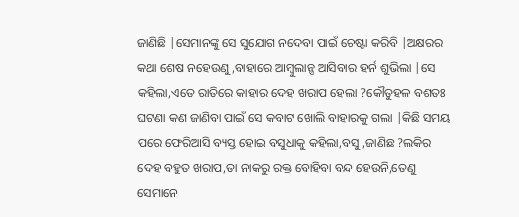ଜାଣିଛି |ସେମାନଙ୍କୁ ସେ ସୁଯୋଗ ନଦେବା ପାଇଁ ଚେଷ୍ଟା କରିବି |ଅକ୍ଷରର କଥା ଶେଷ ନହେଉଣୁ,ବାହାରେ ଆମ୍ବୁଲାନ୍ସ ଆସିବାର ହର୍ନ ଶୁଭିଲା |ସେ କହିଲା,ଏତେ ରାତିରେ କାହାର ଦେହ ଖରାପ ହେଲା ?କୌତୁହଳ ବଶତଃ  ଘଟଣା କଣ ଜାଣିବା ପାଇଁ ସେ କବାଟ ଖୋଲି ବାହାରକୁ ଗଲା |କିଛି ସମୟ ପରେ ଫେରିଆସି ବ୍ୟସ୍ତ ହୋଇ ବସୁଧାକୁ କହିଲା,ବସୁ ,ଜାଣିଛ ?ଲକିର  ଦେହ ବହୁତ ଖରାପ,ତା ନାକରୁ ରକ୍ତ ବୋହିବା ବନ୍ଦ ହେଉନି,ତେଣୁ ସେମାନେ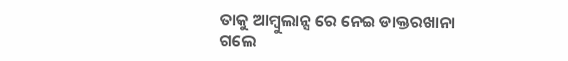ତାକୁ ଆମ୍ବୁଲାନ୍ସ ରେ ନେଇ ଡାକ୍ତରଖାନା ଗଲେ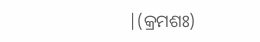|(କ୍ରମଶଃ)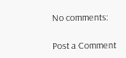No comments:

Post a Comment